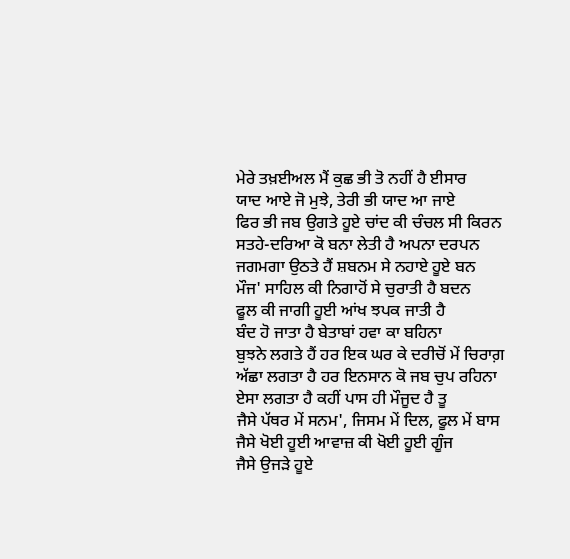ਮੇਰੇ ਤਖ਼ਈਅਲ ਮੈਂ ਕੁਛ ਭੀ ਤੋ ਨਹੀਂ ਹੈ ਈਸਾਰ
ਯਾਦ ਆਏ ਜੋ ਮੁਝੇ, ਤੇਰੀ ਭੀ ਯਾਦ ਆ ਜਾਏ
ਫਿਰ ਭੀ ਜਬ ਉਗਤੇ ਹੂਏ ਚਾਂਦ ਕੀ ਚੰਚਲ ਸੀ ਕਿਰਨ
ਸਤਹੇ-ਦਰਿਆ ਕੋ ਬਨਾ ਲੇਤੀ ਹੈ ਅਪਨਾ ਦਰਪਨ
ਜਗਮਗਾ ਉਠਤੇ ਹੈਂ ਸ਼ਬਨਮ ਸੇ ਨਹਾਏ ਹੂਏ ਬਨ
ਮੌਜ' ਸਾਹਿਲ ਕੀ ਨਿਗਾਹੋਂ ਸੇ ਚੁਰਾਤੀ ਹੈ ਬਦਨ
ਫੂਲ ਕੀ ਜਾਗੀ ਹੂਈ ਆਂਖ ਝਪਕ ਜਾਤੀ ਹੈ
ਬੰਦ ਹੋ ਜਾਤਾ ਹੈ ਬੇਤਾਬਾਂ ਹਵਾ ਕਾ ਬਹਿਨਾ
ਬੁਝਨੇ ਲਗਤੇ ਹੈਂ ਹਰ ਇਕ ਘਰ ਕੇ ਦਰੀਚੋਂ ਮੇਂ ਚਿਰਾਗ਼
ਅੱਛਾ ਲਗਤਾ ਹੈ ਹਰ ਇਨਸਾਨ ਕੋ ਜਬ ਚੁਪ ਰਹਿਨਾ
ਏਸਾ ਲਗਤਾ ਹੈ ਕਹੀਂ ਪਾਸ ਹੀ ਮੌਜੂਦ ਹੈ ਤੂ
ਜੈਸੇ ਪੱਥਰ ਮੇਂ ਸਨਮ', ਜਿਸਮ ਮੇਂ ਦਿਲ, ਫੂਲ ਮੇਂ ਬਾਸ
ਜੈਸੇ ਖੋਈ ਹੂਈ ਆਵਾਜ਼ ਕੀ ਖੋਈ ਹੂਈ ਗੂੰਜ
ਜੈਸੇ ਉਜੜੇ ਹੂਏ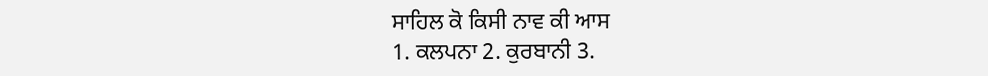ਸਾਹਿਲ ਕੋ ਕਿਸੀ ਨਾਵ ਕੀ ਆਸ
1. ਕਲਪਨਾ 2. ਕੁਰਬਾਨੀ 3.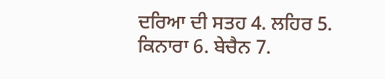ਦਰਿਆ ਦੀ ਸਤਹ 4. ਲਹਿਰ 5. ਕਿਨਾਰਾ 6. ਬੇਚੈਨ 7.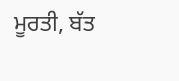ਮੂਰਤੀ, ਬੱਤ